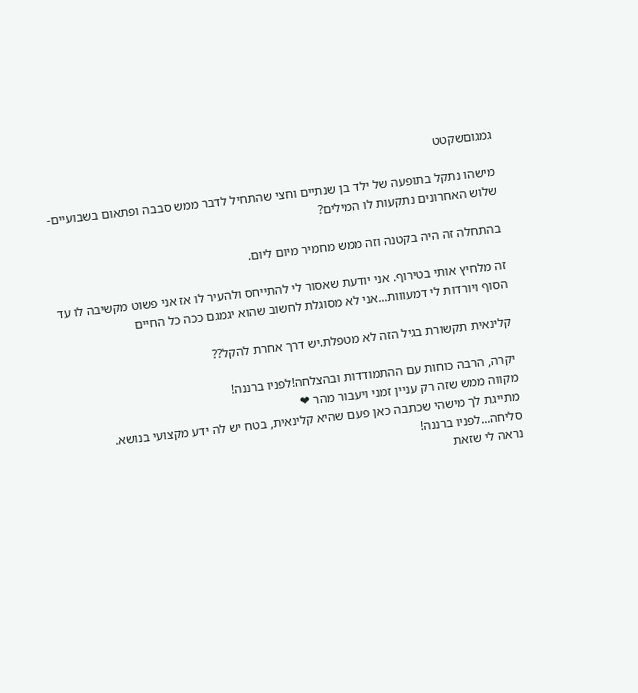גמגוםשקטט

מישהו נתקל בתופעה של ילד בן שנתיים וחצי שהתחיל לדבר ממש סבבה ופתאום בשבועיים-שלוש האחרונים נתקעות לו המילים?

בהתחלה זה היה בקטנה וזה ממש מחמיר מיום ליום.

זה מלחיץ אותי בטירוף. אני יודעת שאסור לי להתייחס ולהעיר לו אז אני פשוט מקשיבה לו עד הסוף ויורדות לי דמעווות...אני לא מסוגלת לחשוב שהוא יגמגם ככה כל החיים

קלינאית תקשורת בגיל הזה לא מטפלת.יש דרך אחרת להקל??

יקרה, הרבה כוחות עם ההתמודדות ובהצלחה!לפניו ברננה!
מקווה ממש שזה רק עניין זמני ויעבור מהר ❤
מתייגת לך מישהי שכתבה כאן פעם שהיא קלינאית, בטח יש לה ידע מקצועי בנושא.
סליחה...לפניו ברננה!
נראה לי שזאת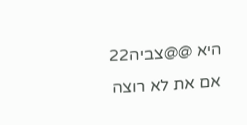היא @@צביה22
אם את לא רוצה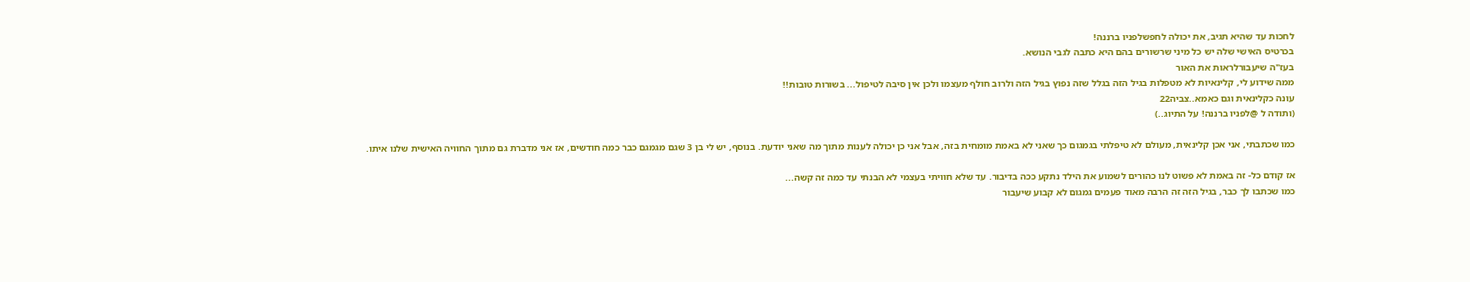לחכות עד שהיא תגיב, את יכולה לחפשלפניו ברננה!
בכרטיס האישי שלה יש כל מיני שרשורים בהם היא כתבה לגבי הנושא.
בעז"ה שיעבורלראות את האור
ממה שידוע לי, קלינאיות לא מטפלות בגיל הזה בגלל שזה נפוץ בגיל הזה ולרוב חולף מעצמו ולכן אין סיבה לטיפול... בשורות טובות!!
עונה כקלינאית וגם כאמא..צביה22
(ותודה ל @לפניו ברננה! על התיוג..)

כמו שכתבתי, אני אכן קלינאית, מעולם לא טיפלתי בגמגום כך שאני לא באמת מומחית בזה, אבל אני כן יכולה לענות מתוך מה שאני יודעת. בנוסף, יש לי בן 3 שגם מגמגם כבר כמה חודשים, אז אני מדברת גם מתוך החוויה האישית שלנו איתו.

אז קודם כל- זה באמת לא פשוט לנו כהורים לשמוע את הילד נתקע ככה בדיבור. עד שלא חוויתי בעצמי לא הבנתי עד כמה זה קשה...
כמו שכתבו לך כבר, בגיל הזה זה הרבה מאוד פעמים גמגום לא קבוע שיעבור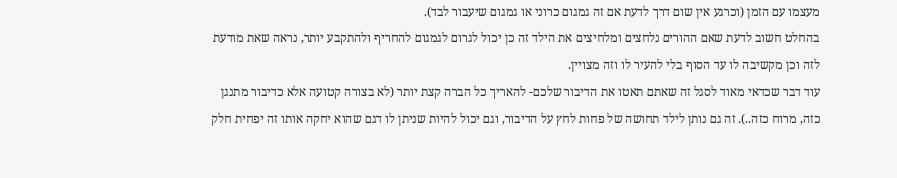מעצמו עם הזמן (וכרגע אין שום דרך לדעת אם זה גמגום כרוני או גמגום שיעבור לבד).
בהחלט חשוב לדעת שאם ההורים נלחצים ומלחיצים את הילד זה כן יכול לגרום לגמגום להחריף ולהתקבע יותר, נראה שאת מודעת לזה וכן מקשיבה לו עד הסוף בלי להעיר לו וזה מצויין.
עוד דבר שכדאי מאוד לסגל זה שאתם תאטו את הדיבור שלכם- להאריך כל הברה קצת יותר (לא בצורה קטועה אלא כדיבור מתנגן כזה, מרוח כזה..). זה גם נותן לילד תחושה של פחות לחץ על הדיבור, וגם יכול להיות שניתן לו דגם שהוא יחקה אותו זה יפחית חלק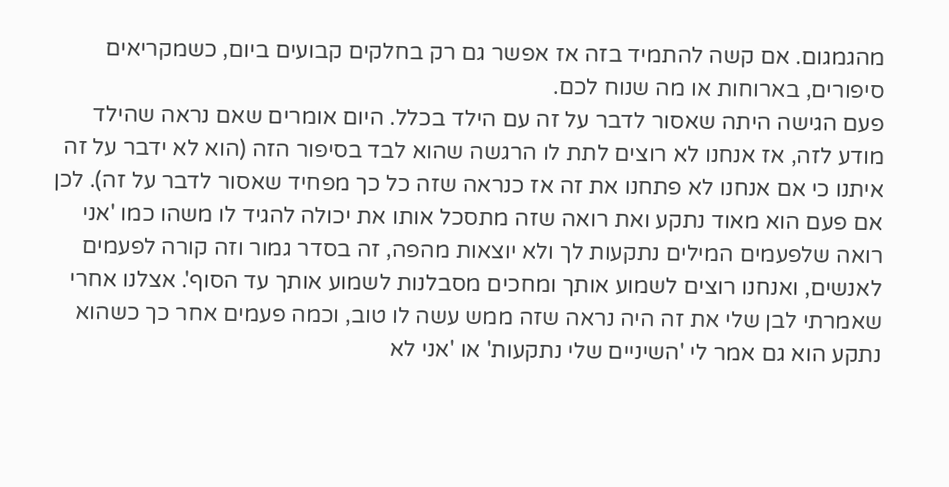מהגמגום. אם קשה להתמיד בזה אז אפשר גם רק בחלקים קבועים ביום, כשמקריאים סיפורים, בארוחות או מה שנוח לכם.
פעם הגישה היתה שאסור לדבר על זה עם הילד בכלל. היום אומרים שאם נראה שהילד מודע לזה, אז אנחנו לא רוצים לתת לו הרגשה שהוא לבד בסיפור הזה (הוא לא ידבר על זה איתנו כי אם אנחנו לא פתחנו את זה אז כנראה שזה כל כך מפחיד שאסור לדבר על זה). לכן אם פעם הוא מאוד נתקע ואת רואה שזה מתסכל אותו את יכולה להגיד לו משהו כמו 'אני רואה שלפעמים המילים נתקעות לך ולא יוצאות מהפה, זה בסדר גמור וזה קורה לפעמים לאנשים, ואנחנו רוצים לשמוע אותך ומחכים מסבלנות לשמוע אותך עד הסוף'. אצלנו אחרי שאמרתי לבן שלי את זה היה נראה שזה ממש עשה לו טוב, וכמה פעמים אחר כך כשהוא נתקע הוא גם אמר לי 'השיניים שלי נתקעות' או 'אני לא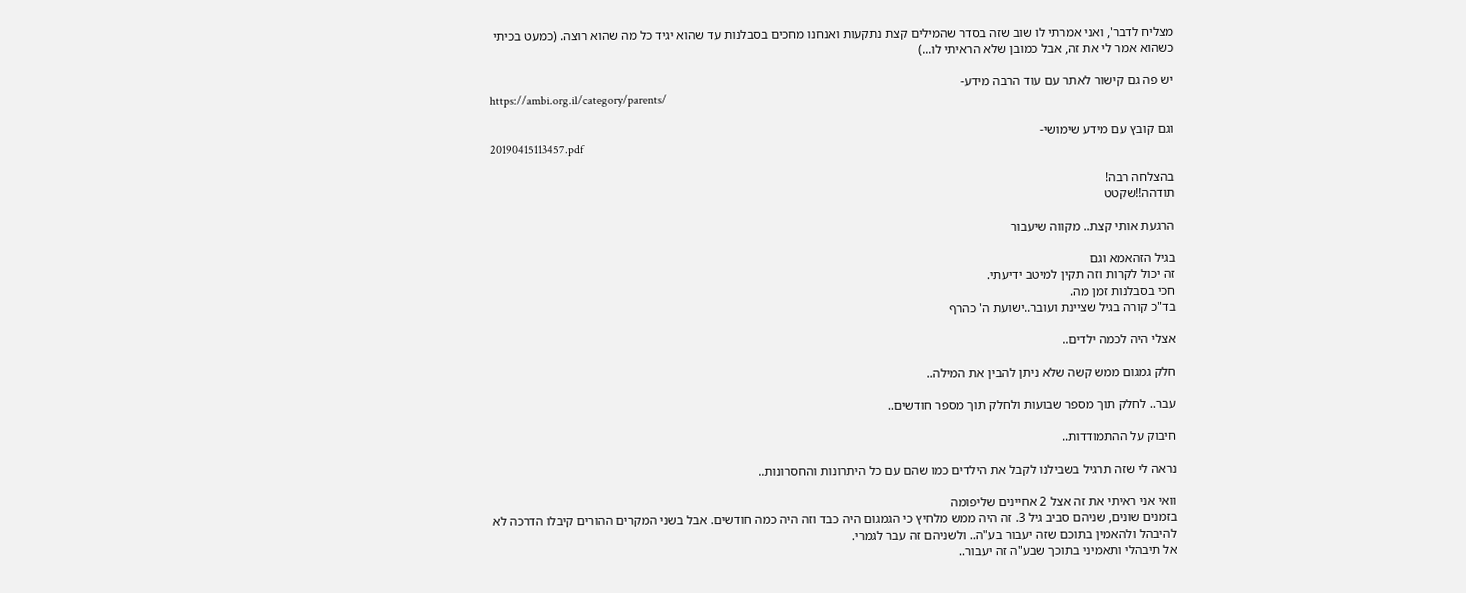מצליח לדבר', ואני אמרתי לו שוב שזה בסדר שהמילים קצת נתקעות ואנחנו מחכים בסבלנות עד שהוא יגיד כל מה שהוא רוצה. (כמעט בכיתי כשהוא אמר לי את זה, אבל כמובן שלא הראיתי לו...)

יש פה גם קישור לאתר עם עוד הרבה מידע-
https://ambi.org.il/category/parents/

וגם קובץ עם מידע שימושי-
20190415113457.pdf

בהצלחה רבה!
תודהה!!שקטט

הרגעת אותי קצת.. מקווה שיעבור

בגיל הזהאמא וגם
זה יכול לקרות וזה תקין למיטב ידיעתי.
חכי בסבלנות זמן מה.
בד"כ קורה בגיל שציינת ועובר..ישועת ה' כהרף

אצלי היה לכמה ילדים..

חלק גמגום ממש קשה שלא ניתן להבין את המילה..

עבר.. לחלק תוך מספר שבועות ולחלק תוך מספר חודשים..

חיבוק על ההתמודדות..

נראה לי שזה תרגיל בשבילנו לקבל את הילדים כמו שהם עם כל היתרונות והחסרונות..

וואי אני ראיתי את זה אצל 2 אחיינים שליפומה
בזמנים שונים, שניהם סביב גיל 3. זה היה ממש מלחיץ כי הגמגום היה כבד וזה היה כמה חודשים. אבל בשני המקרים ההורים קיבלו הדרכה לא להיבהל ולהאמין בתוכם שזה יעבור בע"ה.. ולשניהם זה עבר לגמרי.
אל תיבהלי ותאמיני בתוכך שבע"ה זה יעבור..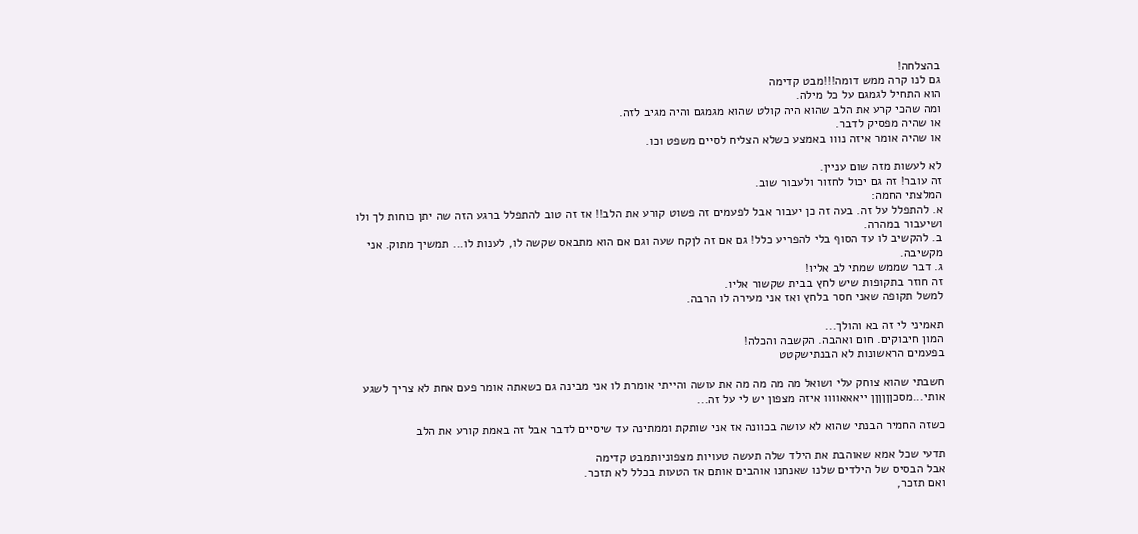בהצלחה!
גם לנו קרה ממש דומה!!!מבט קדימה
הוא התחיל לגמגם על כל מילה.
ומה שהכי קרע את הלב שהוא היה קולט שהוא מגמגם והיה מגיב לזה.
או שהיה מפסיק לדבר.
או שהיה אומר איזה נווו באמצע כשלא הצליח לסיים משפט וכו.

לא לעשות מזה שום עניין.
זה עובר! זה גם יכול לחזור ולעבור שוב.
המלצתי החמה:
א. להתפלל על זה. בעה זה כן יעבור אבל לפעמים זה פשוט קורע את הלב!! אז זה טוב להתפלל ברגע הזה שה יתן כוחות לך ולו ושיעבור במהרה.
ב. להקשיב לו עד הסוף בלי להפריע כלל! גם אם זה לןקח שעה וגם אם הוא מתבאס שקשה לו, לענות לו... תמשיך מתוק. אני מקשיבה.
ג. דבר שממש שמתי לב אליו!
זה חוזר בתקופות שיש לחץ בבית שקשור אליו.
למשל תקופה שאני חסר בלחץ ואז אני מעירה לו הרבה.

תאמיני לי זה בא והולך...
המון חיבוקים. חום ואהבה. הקשבה והכלה!
בפעמים הראשונות לא הבנתישקטט

חשבתי שהוא צוחק עלי ושואל מה מה מה מה את עושה והייתי אומרת לו אני מבינה גם כשאתה אומר פעם אחת לא צריך לשגע אותי...מסכןןןןןן ייאאאוווו איזה מצפון יש לי על זה...

כשזה החמיר הבנתי שהוא לא עושה בכוונה אז אני שותקת וממתינה עד שיסיים לדבר אבל זה באמת קורע את הלב

תדעי שכל אמא שאוהבת את הילד שלה תעשה טעויות מצפוניותמבט קדימה
אבל הבסיס של הילדים שלנו שאנחנו אוהבים אותם אז הטעות בכלל לא תזכר.
ואם תזכר,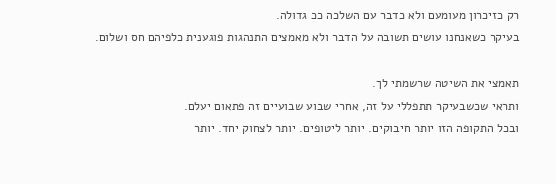רק כזיכרון מעומעם ולא כדבר עם השלכה ככ גדולה.
בעיקר כשאנחנו עושים תשובה על הדבר ולא מאמצים התנהגות פוגענית כלפיהם חס ושלום.

תאמצי את השיטה שרשמתי לך.
ותראי שכשבעיקר תתפללי על זה, אחרי שבוע שבועיים זה פתאום יעלם.
ובכל התקופה הזו יותר חיבוקים. יותר ליטופים. יותר לצחוק יחד. יותר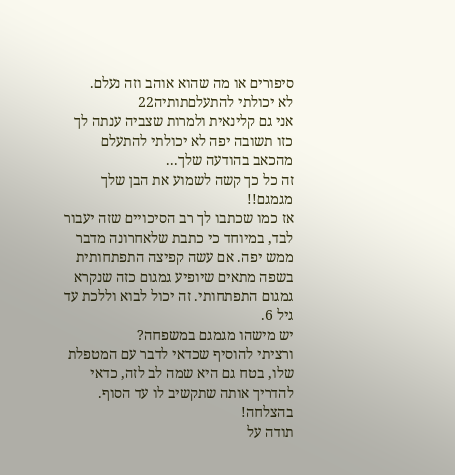סיפורים או מה שהוא אוהב וזה נעלם.
לא יכולתי להתעלםתותיה22
אני גם קלינאית ולמרות שצביה ענתה לך כזו תשובה יפה לא יכולתי להתעלם מהכאב בהודעה שלך...
זה כל כך קשה לשמוע את הבן שלך מגמגם!!
אז כמו שכתבו לך רב הסיכויים שזה יעבור לבד, במיוחד כי כתבת שלאחרונה מדבר ממש יפה. אם עשה קפיצה התפתחותית בשפה מתאים שיופיע גמגום כזה שנקרא גמגום התפתחותי. זה יכול לבוא וללכת עד גיל 6.
יש מישהו מגמגם במשפחה?
ורציתי להוסיף שכדאי לדבר עם המטפלת שלו, בטח גם היא שמה לב לזה, כדאי להדריך אותה שתקשיב לו עד הסוף.
בהצלחה!
תודה על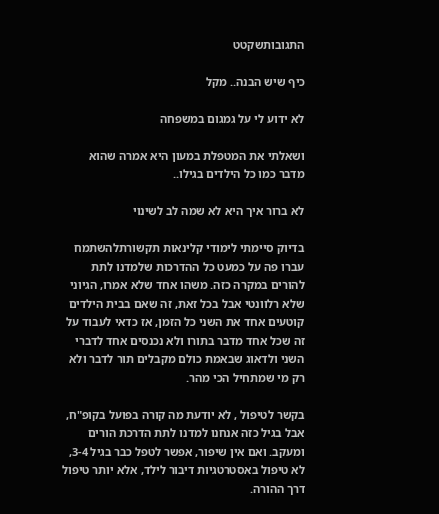התגובותשקטט

כיף שיש הבנה.. מקל

לא ידוע לי על גמגום במשפחה

ושאלתי את המטפלת במעון היא אמרה שהוא מדבר כמו כל הילדים בגילו..

לא ברור איך היא לא שמה לב לשינוי

בדיוק סיימתי לימודי קלינאות תקשורתלהשתמח
עברו פה על כמעט כל ההדרכות שלמדנו לתת להורים במקרה כזה. משהו אחד שלא אמרו, הגיוני שלא רלוונטי אבל בכל זאת, זה שאם בבית הילדים קוטעים אחד את השני כל הזמן, אז כדאי לעבוד על זה שכל אחד מדבר בתורו ולא נכנסים אחד לדברי השני ולדאוג שבאמת כולם מקבלים תור לדבר ולא רק מי שמתחיל הכי מהר.

בקשר לטיפול , לא יודעת מה קורה בפועל בקופ"ח, אבל בגיל כזה אנחנו למדנו לתת הדרכת הורים ומעקב. ואם אין שיפור, אפשר לטפל כבר בגיל 3-4, לא טיפול באסטרטגיות דיבור לילד, אלא יותר טיפול דרך ההורה.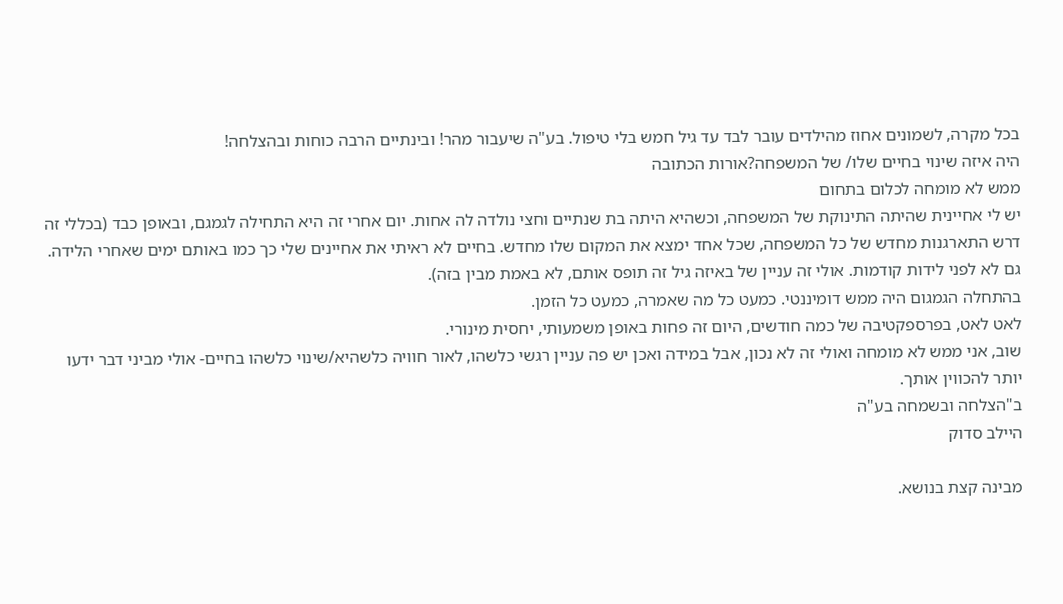בכל מקרה, לשמונים אחוז מהילדים עובר לבד עד גיל חמש בלי טיפול. בע"ה שיעבור מהר! ובינתיים הרבה כוחות ובהצלחה!
היה איזה שינוי בחיים שלו/ של המשפחה?אורות הכתובה
ממש לא מומחה לכלום בתחום
יש לי אחיינית שהיתה התינוקת של המשפחה, וכשהיא היתה בת שנתיים וחצי נולדה לה אחות. יום אחרי זה היא התחילה לגמגם, ובאופן כבד (בכללי זה דרש התארגנות מחדש של כל המשפחה, שכל אחד ימצא את המקום שלו מחדש. בחיים לא ראיתי את אחיינים שלי כך כמו באותם ימים שאחרי הלידה. גם לא לפני לידות קודמות. אולי זה עניין של באיזה גיל זה תופס אותם, לא באמת מבין בזה).
בהתחלה הגמגום היה ממש דומיננטי. כמעט כל מה שאמרה, כמעט כל הזמן.
לאט לאט, בפרספקטיבה של כמה חודשים, היום זה פחות באופן משמעותי, יחסית מינורי.
שוב, אני ממש לא מומחה ואולי זה לא נכון, אבל במידה ואכן יש פה עניין רגשי כלשהו, לאור חוויה כלשהיא/שינוי כלשהו בחיים- אולי מביני דבר ידעו יותר להכווין אותך.
ב"הצלחה ובשמחה בע"ה
היילב סדוק

מבינה קצת בנושא.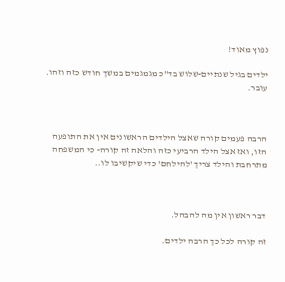נפוץ מאוד!

ילדים בגיל שנתיים-שלוש בד"כ מגמגמים במשך חודש כזה וזהו. עובר.



הרבה פעמים קורה שאצל הילדים הראשונים אין את התופעה הזו, ואז אצל הילד הרביעי כזה והלאה זה קורה- כי המשפחה מתרחבת והילד צריך 'להילחם' כדי שיקשיבו לו..



דבר ראשון אין מה להבהל.

זה קורה לכל כך הרבה ילדים.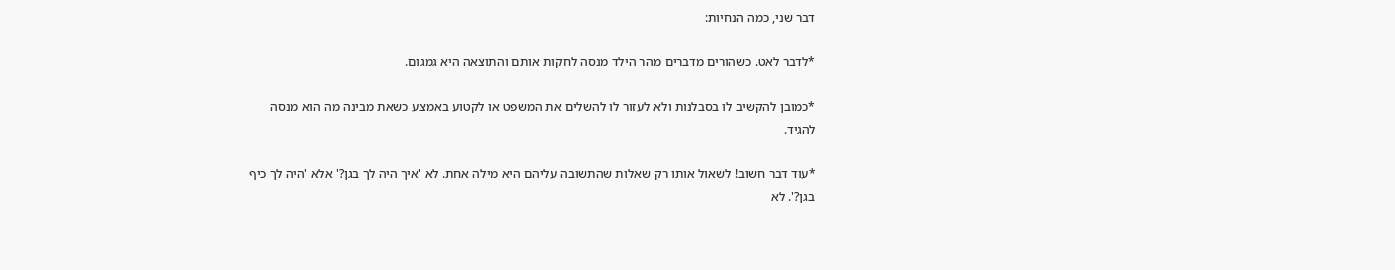דבר שני, כמה הנחיות:

*לדבר לאט. כשהורים מדברים מהר הילד מנסה לחקות אותם והתוצאה היא גמגום.

*כמובן להקשיב לו בסבלנות ולא לעזור לו להשלים את המשפט או לקטוע באמצע כשאת מבינה מה הוא מנסה להגיד.

*עוד דבר חשוב! לשאול אותו רק שאלות שהתשובה עליהם היא מילה אחת. לא 'איך היה לך בגן?' אלא 'היה לך כיף בגן?'. לא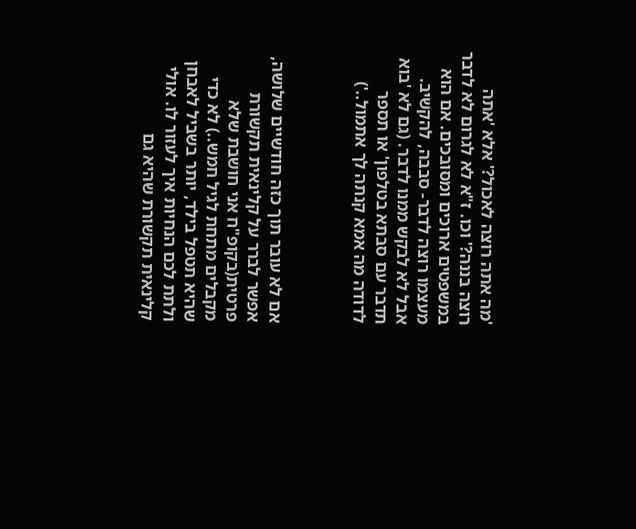'מה אתה רוצה לאכול?' אלא 'אתה רוצה בננה?' וכו. ז"א לא לגרום לא לדבר במשפטים ארוכים ומסובכים. אם הוא מעצמו רוצה לדבר- סבבה, להקשיב. אבל לא לבקש ממנו לדבר. (גם לא 'בוא תדבר עם סבתא בטלפון' או תספר לדודה מה אמא קנתה לך אתמול..')



אם לא עובר תוך כזה חודשיים שלושה, אפשר לברר על קלינאית תקשורת פרטית(בקופ"ח אני חושבת שלא מקבלים מתחת לגיל חמש..) לא כדי שהיא תטפל בילד, יותר בשביל לאבחן ולתת לכם הנחיות איך לעזור לו. אולי קלינאית תקשורת שהיא גם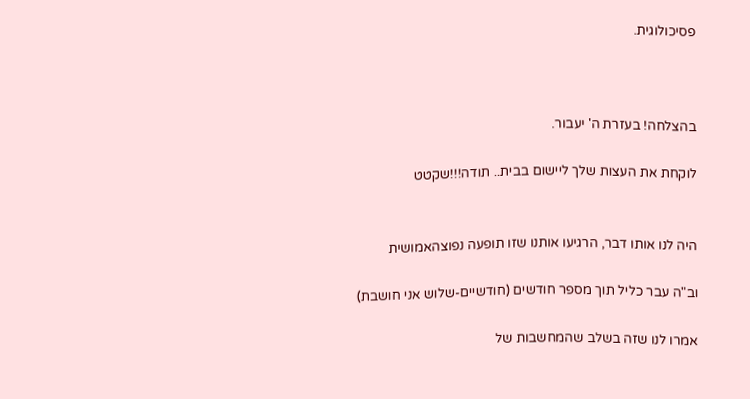פסיכולוגית.



בהצלחה! בעזרת ה' יעבור.

לוקחת את העצות שלך ליישום בבית.. תודה!!!שקטט


היה לנו אותו דבר, הרגיעו אותנו שזו תופעה נפוצהאמושית

וב"ה עבר כליל תוך מספר חודשים (חודשיים-שלוש אני חושבת)

אמרו לנו שזה בשלב שהמחשבות של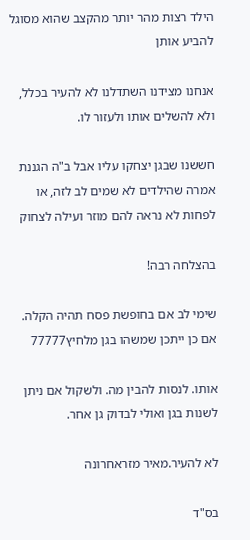הילד רצות מהר יותר מהקצב שהוא מסוגל להביע אותן

אנחנו מצידנו השתדלנו לא להעיר בכלל, ולא להשלים אותו ולעזור לו.

חששנו שבגן יצחקו עליו אבל ב"ה הגננת אמרה שהילדים לא שמים לב לזה, או לפחות לא נראה להם מוזר ועילה לצחוק

בהצלחה רבה!

שימי לב אם בחופשת פסח תהיה הקלה. אם כן ייתכן שמשהו בגן מלחיץ77777

אותו. לנסות להבין מה. ולשקול אם ניתן לשנות בגן ואולי לבדוק גן אחר.

לא להעיר.מאיר מזראחרונה

בס"ד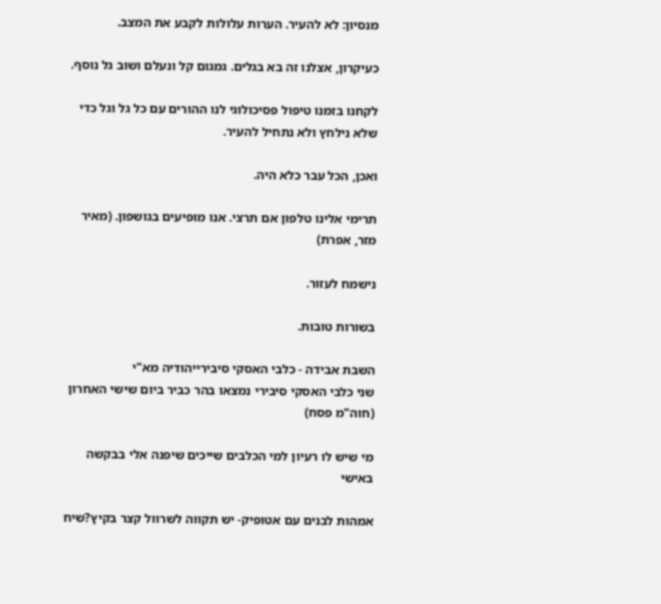מנסיון: לא להעיר. הערות עלולות לקבע את המצב.

כעיקרון, אצלנו זה בא בגלים. גמגום קל ונעלם ושוב גל נוסף.

לקחנו בזמנו טיפול פסיכולוגי לנו ההורים עם כל גל וגל כדי שלא נילחץ ולא נתחיל להעיר.

ואכן, הכל עבר כלא היה.

תרימי אלינו טלפון אם תרצי. אנו מופיעים בגושפון. (מאיר מזר, אפרת)

נישמח לעזור.

בשורות טובות.

השבת אבידה - כלבי האסקי סיבירייהודיה מא"י
שני כלבי האסקי סיבירי נמצאו בהר כביר ביום שישי האחרון (חוה"מ פסח)

מי שיש לו רעיון למי הכלבים שייכים שיפנה אלי בבקשה באישי

אמהות לבנים עם אטופיק- יש תקווה לשרוול קצר בקיץ?שיח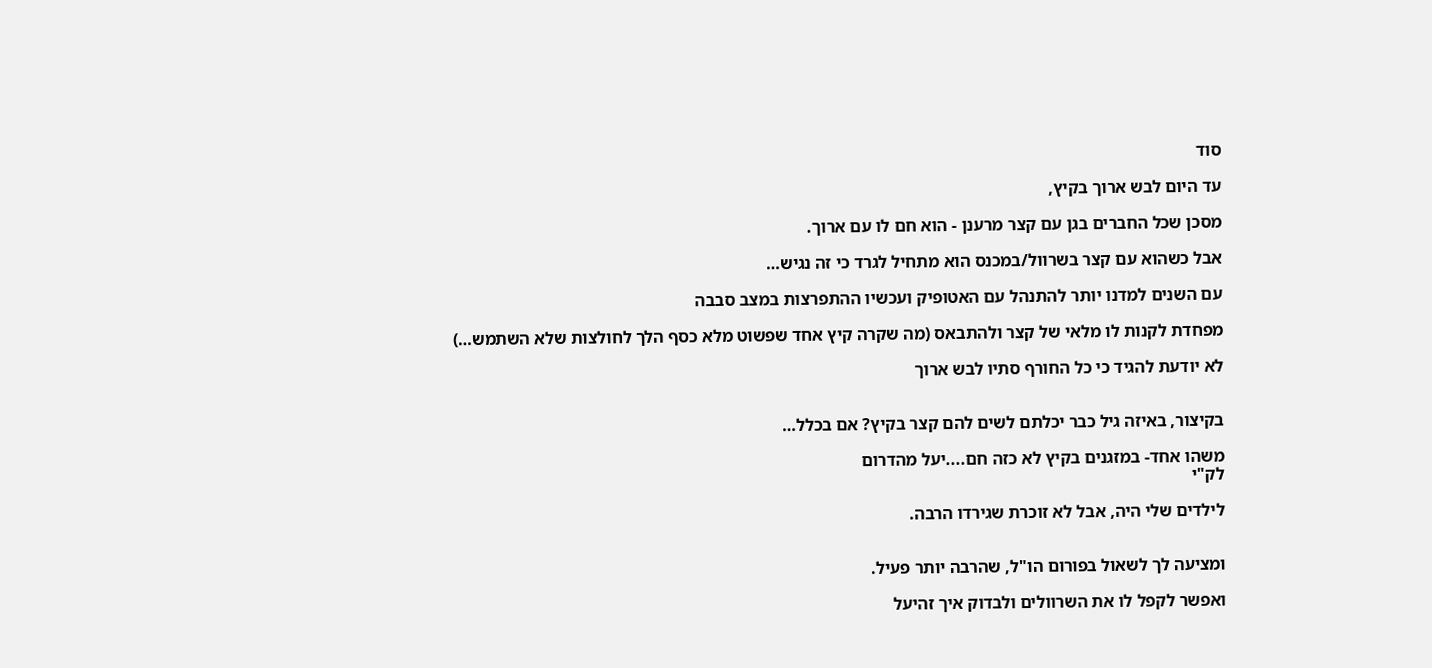סוד

עד היום לבש ארוך בקיץ,

מסכן שכל החברים בגן עם קצר מרענן - הוא חם לו עם ארוך.

אבל כשהוא עם קצר בשרוול/במכנס הוא מתחיל לגרד כי זה נגיש…

עם השנים למדנו יותר להתנהל עם האטופיק ועכשיו ההתפרצות במצב סבבה

מפחדת לקנות לו מלאי של קצר ולהתבאס (מה שקרה קיץ אחד שפשוט מלא כסף הלך לחולצות שלא השתמש…)

לא יודעת להגיד כי כל החורף סתיו לבש ארוך


בקיצור, באיזה גיל כבר יכלתם לשים להם קצר בקיץ? אם בכלל…

משהו אחד- במזגנים בקיץ לא כזה חם....יעל מהדרום
לק"י

לילדים שלי היה, אבל לא זוכרת שגירדו הרבה.


ומציעה לך לשאול בפורום הו"ל, שהרבה יותר פעיל.

ואפשר לקפל לו את השרוולים ולבדוק איך זהיעל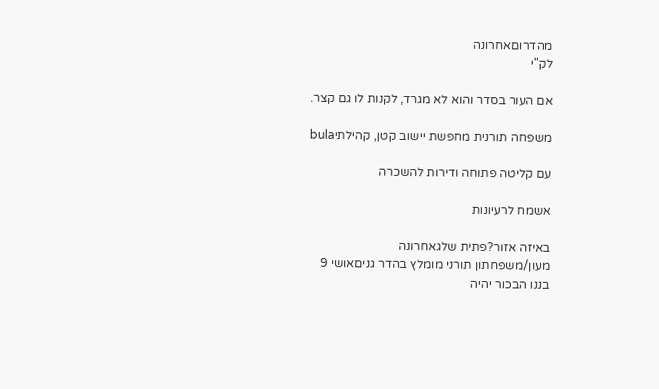מהדרוםאחרונה
לק"י

אם העור בסדר והוא לא מגרד, לקנות לו גם קצר.

משפחה תורנית מחפשת יישוב קטן, קהילתיbula

עם קליטה פתוחה ודירות להשכרה

אשמח לרעיונות

באיזה אזור?פתית שלגאחרונה
מעון/משפחתון תורני מומלץ בהדר גניםאושי 9
בננו הבכור יהיה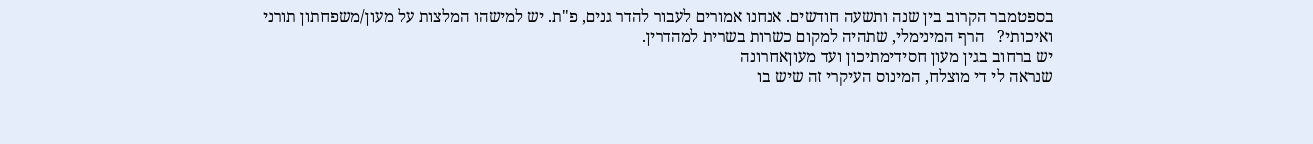בספטמבר הקרוב בין שנה ותשעה חודשים. אנחנו אמורים לעבור להדר גנים, פ"ת. יש למישהו המלצות על מעון/משפחתון תורני ואיכותי?   הרף המינימלי, שתהיה למקום כשרות בשרית למהדרין.
יש ברחוב בגין מעון חסידימתיכון ועד מעוןאחרונה
שנראה לי די מוצלח, המינוס העיקרי זה שיש בו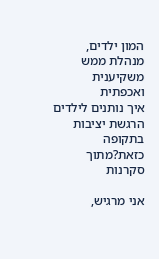המון ילדים, מנהלת ממש משקיענית ואכפתית
איך נותנים לילדים הרגשת יציבות בתקופה כזאת?מתוך סקרנות

אני מרגיש,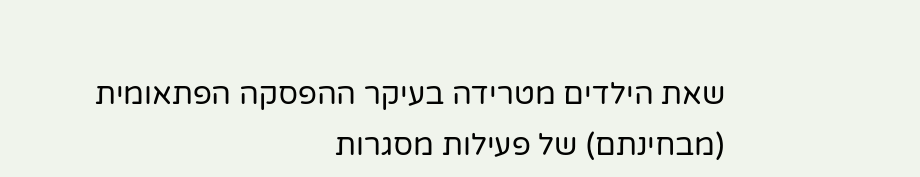שאת הילדים מטרידה בעיקר ההפסקה הפתאומית (מבחינתם) של פעילות מסגרות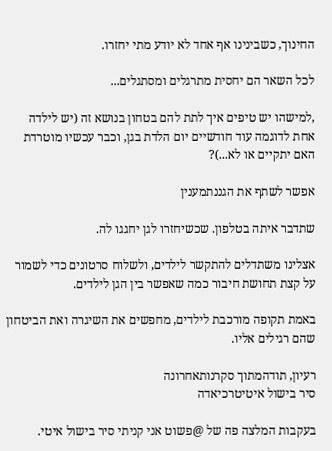החינוך, כשבינינו אף אחד לא יודע מתי יחזרו.

לכל השאר הם יחסית מתרגלים ומסתגלים...

,למישהו יש טיפים איך לתת להם בטחון בנושא זה (יש לילדה אחת לדוגמה עוד חודשיים יום הלדת בגן, וכבר עכשיו מוטרדת האם יתקיים או לא...)?

אפשר לשתף את הגננתמענין

שתדבר איתה בטלפון. שכשיחזרו לגן יחגגו לה.

אצלינו משתדלים להתקשר לילדים, ולשלוח סרטונים כדי לשמור על קצת תחושת חיבור כמה שאפשר בין הגן לילדים.

באמת תקופה מורכבת לילדים, מחפשים את השיגרה ואת הביטחון שהם רגילים אליו.

רעיון, תודהמתוך סקרנותאחרונה
סיר בישול איטיטרכיאדה

בעקבות המלצה פה של @פשוט אני קניתי סיר בישול איטי.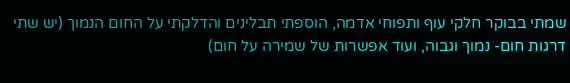שמתי בבוקר חלקי עוף ותפוחי אדמה, הוספתי תבלינים והדלקתי על החום הנמוך (יש שתי דרגות חום- נמוך וגבוה, ועוד אפשרות של שמירה על חום)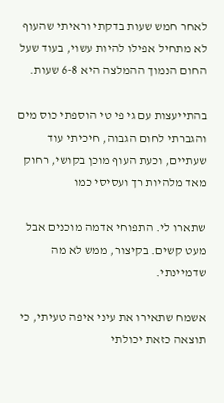לאחר חמש שעות בדקתי וראיתי שהעוף לא מתחיל אפילו להיות עשוי, בעוד שעל החום הנמוך ההמלצה היא 6-8 שעות.

בהתייעצות עם גי פי טי הוספתי כוס מים והגברתי לחום הגבוה, חיכיתי עוד שעתיים, וכעת העוף מוכן בקושי, רחוק מאד מלהיות רך ועסיסי כמו

שתארו לי. התפוחי אדמה מוכנים אבל מעט קשים. בקיצור, ממש לא מה שדמיינתי.

אשמח שתאירו את עיני איפה טעיתי, כי תוצאה כזאת יכולתי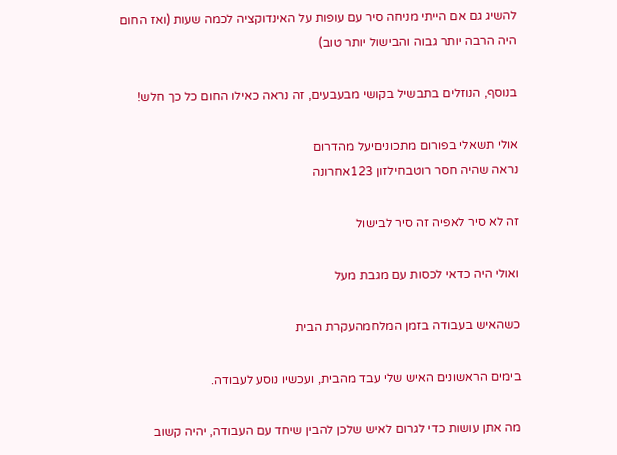להשיג גם אם הייתי מניחה סיר עם עופות על האינדוקציה לכמה שעות (ואז החום היה הרבה יותר גבוה והבישול יותר טוב)

בנוסף, הנוזלים בתבשיל בקושי מבעבעים, זה נראה כאילו החום כל כך חלש!

אולי תשאלי בפורום מתכוניםיעל מהדרום
נראה שהיה חסר רוטבחילזון 123אחרונה

זה לא סיר לאפיה זה סיר לבישול

ואולי היה כדאי לכסות עם מגבת מעל

כשהאיש בעבודה בזמן המלחמהעקרת הבית

בימים הראשונים האיש שלי עבד מהבית, ועכשיו נוסע לעבודה.

מה אתן עושות כדי לגרום לאיש שלכן להבין שיחד עם העבודה, יהיה קשוב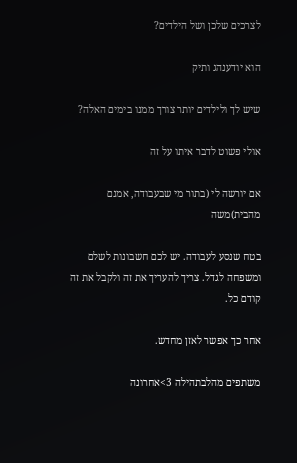לצרכים שלכן ושל הילדים?

הוא יודענהג ותיק

שיש לך ולילדים יותר צורך ממנו בימים האלה?

אולי פשוט לדבר איתו על זה

אם יורשה לי (בתור מי שבעבודה, אמנם מהבית)משה

בטח שנסע לעבודה. יש לכם חשבונות לשלם ומשפחה לגדל. צריך להעריך את זה ולקבל את זה קודם כל.

אחר כך אפשר לאזן מחדש.

משתפים מהלבתהילה 3>אחרונה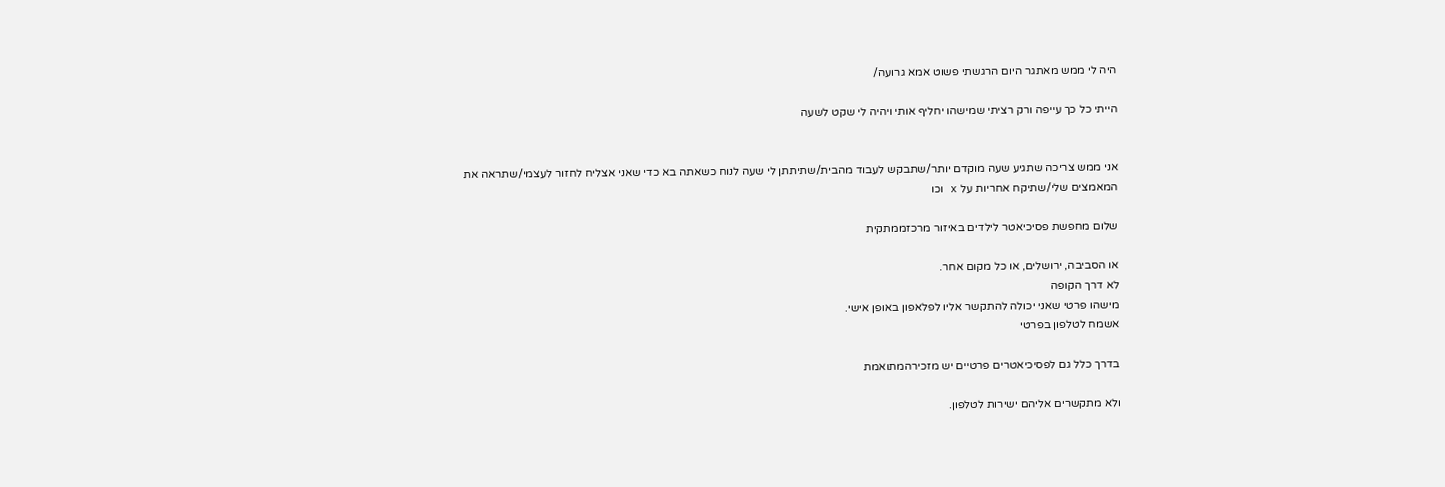היה לי ממש מאתגר היום הרגשתי פשוט אמא גרועה/

הייתי כל כך עייפה ורק רציתי שמישהו יחליף אותי ויהיה לי שקט לשעה


אני ממש צריכה שתגיע שעה מוקדם יותר/שתבקש לעבוד מהבית/שתיתתן לי שעה לנוח כשאתה בא כדי שאני אצליח לחזור לעצמי/שתראה את המאמצים שלי/שתיקח אחריות על x וכו

שלום מחפשת פסיכיאטר לילדים באיזור מרכזממתקית

או הסביבה, ירושלים, או כל מקום אחר.
לא דרך הקופה
מישהו פרטי שאני יכולה להתקשר אליו לפלאפון באופן אישי.
אשמח לטלפון בפרטי

בדרך כלל גם לפסיכיאטרים פרטיים יש מזכירהמתואמת

ולא מתקשרים אליהם ישירות לטלפון.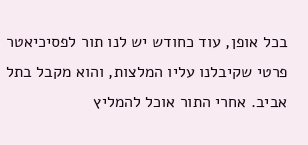בכל אופן, עוד כחודש יש לנו תור לפסיכיאטר פרטי שקיבלנו עליו המלצות, והוא מקבל בתל אביב. אחרי התור אוכל להמליץ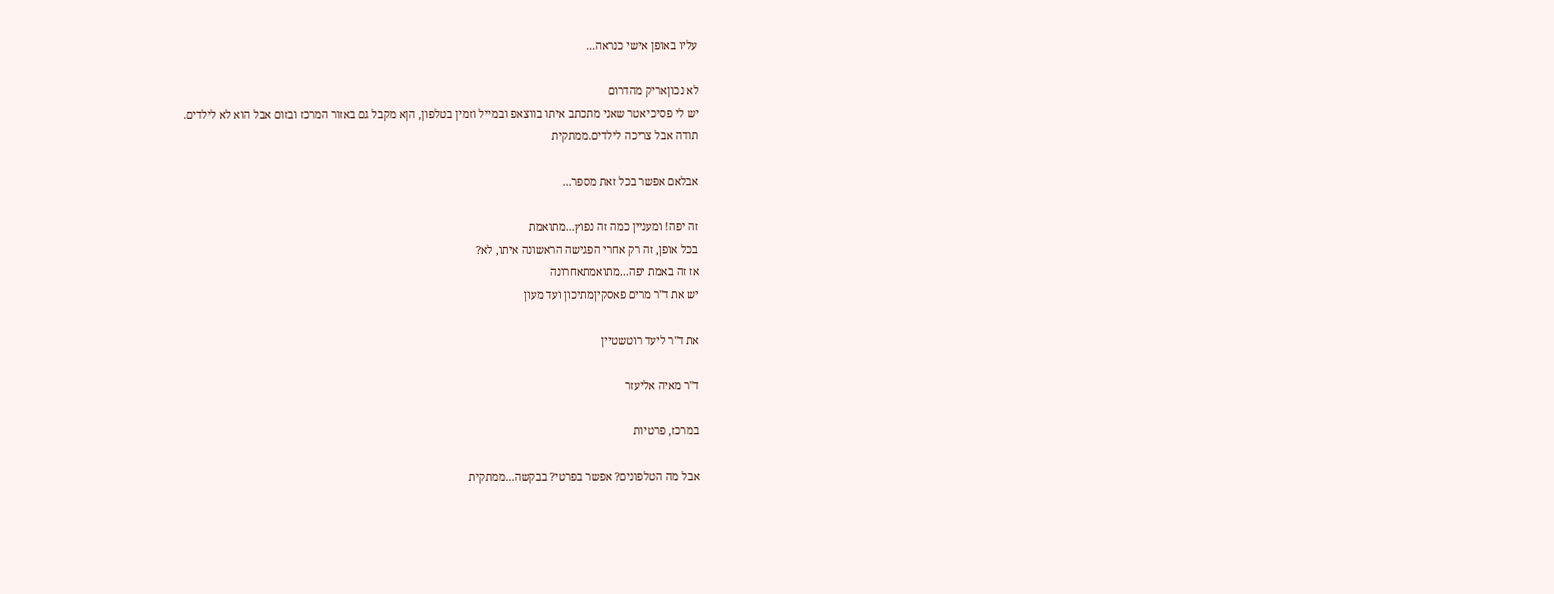עליו באופן אישי כנראה...

לא נכוןאריק מהדרום
יש לי פסיכיאטר שאני מתכתב איתו בווצאפ ובמייל וזמין בטלפון, הןא מקבל גם באזור המרכז ובזום אבל הוא לא לילדים.
תודה אבל צריכה לילדים.ממתקית

אבלאם אפשר בכל זאת מספר...

זה יפה! ומעניין כמה זה נפוץ...מתואמת
בכל אופן, זה רק אחרי הפגישה הראשונה איתו, לא?
אז זה באמת יפה...מתואמתאחרונה
יש את ד''ר מרים פאסקיןמתיכון ועד מעון

את ד''ר ליעד רוטשטיין

ד''ר מאיה אליעזר

במרכז, פרטיות

אבל מה הטלפונים? אפשר בפרטי? בבקשה...ממתקית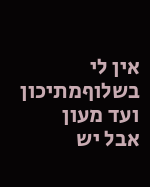אין לי בשלוףמתיכון ועד מעון
אבל יש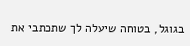בגוגל, בטוחה שיעלה לך שתכתבי את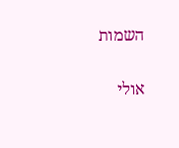השמות

אולי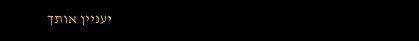יעניין אותך